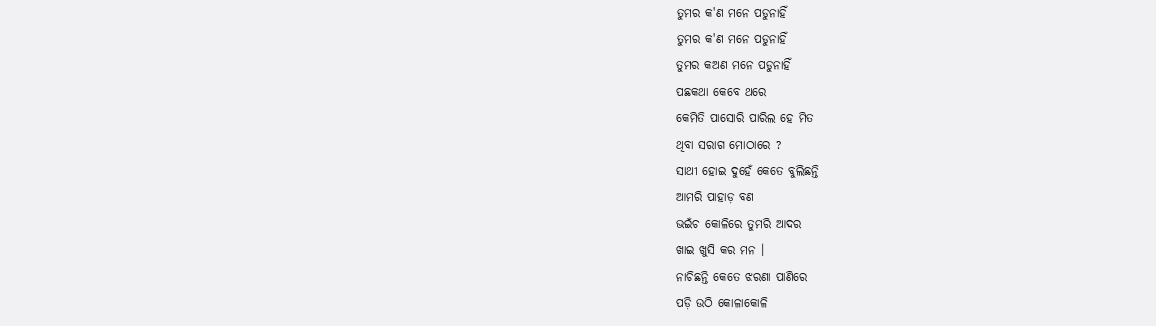ତୁମର କ'ଣ ମନେ ପଡୁନାହିଁ
ତୁମର କ'ଣ ମନେ ପଡୁନାହିଁ
ତୁମର କଅଣ ମନେ ପଡୁନାହିଁ
ପଛକଥା କେବେ ଥରେ
କେମିତି ପାସୋରି ପାରିଲ ହେ ମିତ
ଥିବା ସରାଗ ମୋଠାରେ ?
ସାଥୀ ହୋଇ ଦୁହେଁ କେତେ ବୁଲିଛନ୍ତି
ଆମରି ପାହାଡ଼ ବଣ
ଭଇଁଚ କୋଳିରେ ତୁମରି ଆଦର
ଖାଇ ଖୁସି କର ମନ ।
ନାଚିଛନ୍ତି କେତେ ଝରଣା ପାଣିରେ
ପଡ଼ି ଉଠି କୋଳାକୋଳି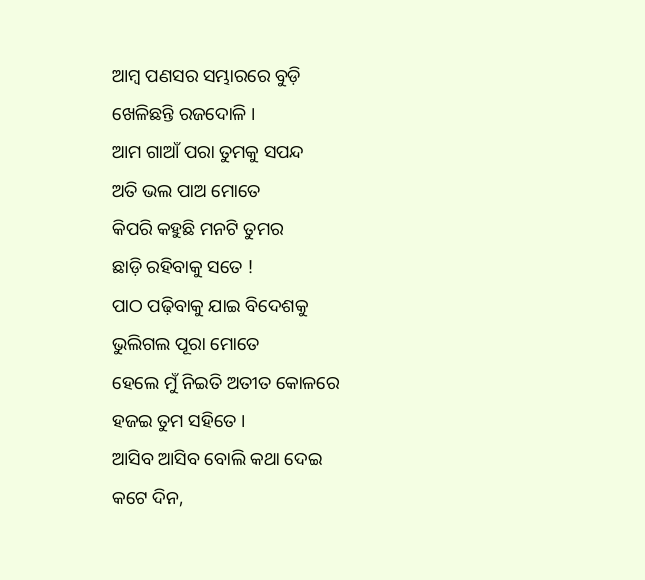ଆମ୍ବ ପଣସର ସମ୍ଭାରରେ ବୁଡ଼ି
ଖେଳିଛନ୍ତି ରଜଦୋଳି ।
ଆମ ଗାଆଁ ପରା ତୁମକୁ ସପନ୍ଦ
ଅତି ଭଲ ପାଅ ମୋତେ
କିପରି କହୁଛି ମନଟି ତୁମର
ଛାଡ଼ି ରହିବାକୁ ସତେ !
ପାଠ ପଢ଼ିବାକୁ ଯାଇ ବିଦେଶକୁ
ଭୁଲିଗଲ ପୂରା ମୋତେ
ହେଲେ ମୁଁ ନିଇତି ଅତୀତ କୋଳରେ
ହଜଇ ତୁମ ସହିତେ ।
ଆସିବ ଆସିବ ବୋଲି କଥା ଦେଇ
କଟେ ଦିନ,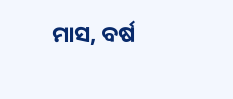ମାସ, ବର୍ଷ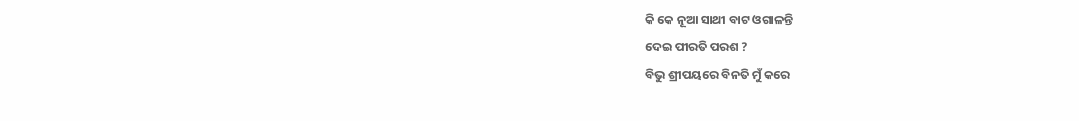କି କେ ନୂଆ ସାଥୀ ବାଟ ଓଗାଳନ୍ତି
ଦେଇ ପୀରତି ପରଶ ?
ବିଭୁ ଶ୍ରୀପୟରେ ବିନତି ମୁଁ କରେ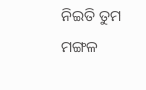ନିଇତି ତୁମ ମଙ୍ଗଳ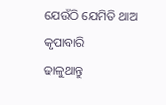ଯେଉଁଠି ଯେମିତି ଥାଅ କୃପାବାରି
ଢାଳୁଥାନ୍ତୁ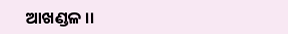ଆଖଣ୍ଡଳ ।।